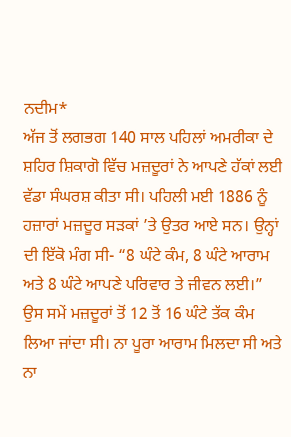ਨਦੀਮ*
ਅੱਜ ਤੋਂ ਲਗਭਗ 140 ਸਾਲ ਪਹਿਲਾਂ ਅਮਰੀਕਾ ਦੇ ਸ਼ਹਿਰ ਸ਼ਿਕਾਗੋ ਵਿੱਚ ਮਜ਼ਦੂਰਾਂ ਨੇ ਆਪਣੇ ਹੱਕਾਂ ਲਈ ਵੱਡਾ ਸੰਘਰਸ਼ ਕੀਤਾ ਸੀ। ਪਹਿਲੀ ਮਈ 1886 ਨੂੰ ਹਜ਼ਾਰਾਂ ਮਜ਼ਦੂਰ ਸੜਕਾਂ ’ਤੇ ਉਤਰ ਆਏ ਸਨ। ਉਨ੍ਹਾਂ ਦੀ ਇੱਕੋ ਮੰਗ ਸੀ- “8 ਘੰਟੇ ਕੰਮ, 8 ਘੰਟੇ ਆਰਾਮ ਅਤੇ 8 ਘੰਟੇ ਆਪਣੇ ਪਰਿਵਾਰ ਤੇ ਜੀਵਨ ਲਈ।” ਉਸ ਸਮੇਂ ਮਜ਼ਦੂਰਾਂ ਤੋਂ 12 ਤੋਂ 16 ਘੰਟੇ ਤੱਕ ਕੰਮ ਲਿਆ ਜਾਂਦਾ ਸੀ। ਨਾ ਪੂਰਾ ਆਰਾਮ ਮਿਲਦਾ ਸੀ ਅਤੇ ਨਾ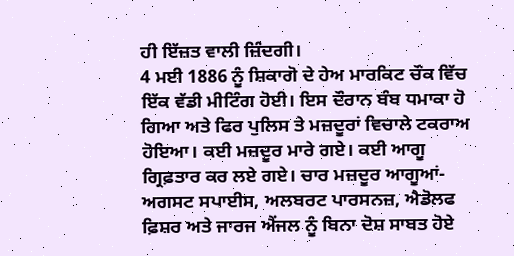ਹੀ ਇੱਜ਼ਤ ਵਾਲੀ ਜ਼ਿੰਦਗੀ।
4 ਮਈ 1886 ਨੂੰ ਸ਼ਿਕਾਗੋ ਦੇ ਹੇਅ ਮਾਰਕਿਟ ਚੌਕ ਵਿੱਚ ਇੱਕ ਵੱਡੀ ਮੀਟਿੰਗ ਹੋਈ। ਇਸ ਦੌਰਾਨ ਬੰਬ ਧਮਾਕਾ ਹੋ ਗਿਆ ਅਤੇ ਫਿਰ ਪੁਲਿਸ ਤੇ ਮਜ਼ਦੂਰਾਂ ਵਿਚਾਲੇ ਟਕਰਾਅ ਹੋਇਆ। ਕਈ ਮਜ਼ਦੂਰ ਮਾਰੇ ਗਏ। ਕਈ ਆਗੂ ਗ੍ਰਿਫ਼ਤਾਰ ਕਰ ਲਏ ਗਏ। ਚਾਰ ਮਜ਼ਦੂਰ ਆਗੂਆਂ- ਅਗਸਟ ਸਪਾਈਸ, ਅਲਬਰਟ ਪਾਰਸਨਜ਼, ਐਡੋਲਫ ਫ਼ਿਸ਼ਰ ਅਤੇ ਜਾਰਜ ਐਂਜਲ ਨੂੰ ਬਿਨਾ ਦੋਸ਼ ਸਾਬਤ ਹੋਏ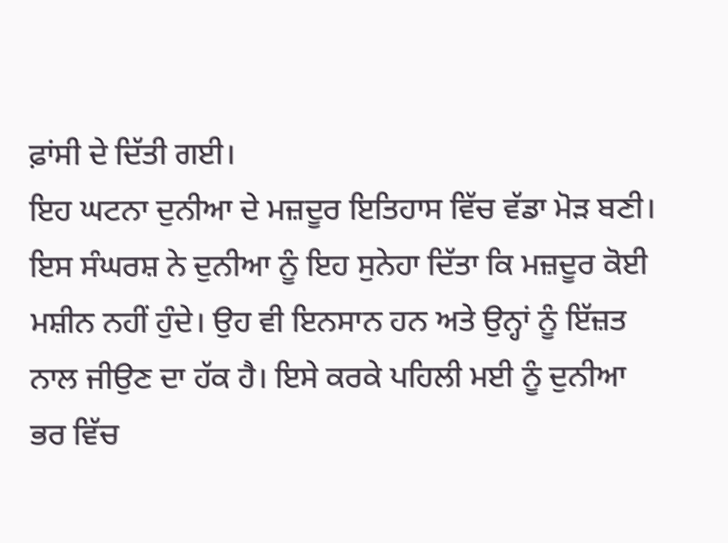ਫ਼ਾਂਸੀ ਦੇ ਦਿੱਤੀ ਗਈ।
ਇਹ ਘਟਨਾ ਦੁਨੀਆ ਦੇ ਮਜ਼ਦੂਰ ਇਤਿਹਾਸ ਵਿੱਚ ਵੱਡਾ ਮੋੜ ਬਣੀ। ਇਸ ਸੰਘਰਸ਼ ਨੇ ਦੁਨੀਆ ਨੂੰ ਇਹ ਸੁਨੇਹਾ ਦਿੱਤਾ ਕਿ ਮਜ਼ਦੂਰ ਕੋਈ ਮਸ਼ੀਨ ਨਹੀਂ ਹੁੰਦੇ। ਉਹ ਵੀ ਇਨਸਾਨ ਹਨ ਅਤੇ ਉਨ੍ਹਾਂ ਨੂੰ ਇੱਜ਼ਤ ਨਾਲ ਜੀਉਣ ਦਾ ਹੱਕ ਹੈ। ਇਸੇ ਕਰਕੇ ਪਹਿਲੀ ਮਈ ਨੂੰ ਦੁਨੀਆ ਭਰ ਵਿੱਚ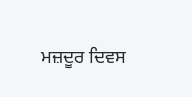ਮਜ਼ਦੂਰ ਦਿਵਸ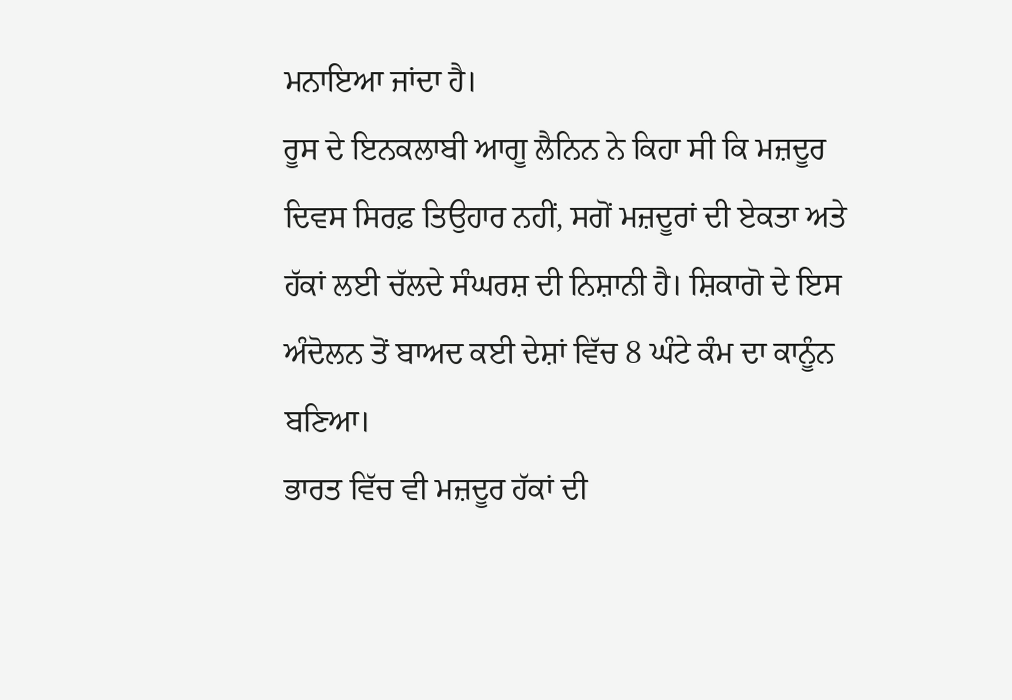ਮਨਾਇਆ ਜਾਂਦਾ ਹੈ।
ਰੂਸ ਦੇ ਇਨਕਲਾਬੀ ਆਗੂ ਲੈਨਿਨ ਨੇ ਕਿਹਾ ਸੀ ਕਿ ਮਜ਼ਦੂਰ ਦਿਵਸ ਸਿਰਫ਼ ਤਿਉਹਾਰ ਨਹੀਂ, ਸਗੋਂ ਮਜ਼ਦੂਰਾਂ ਦੀ ਏਕਤਾ ਅਤੇ ਹੱਕਾਂ ਲਈ ਚੱਲਦੇ ਸੰਘਰਸ਼ ਦੀ ਨਿਸ਼ਾਨੀ ਹੈ। ਸ਼ਿਕਾਗੋ ਦੇ ਇਸ ਅੰਦੋਲਨ ਤੋਂ ਬਾਅਦ ਕਈ ਦੇਸ਼ਾਂ ਵਿੱਚ 8 ਘੰਟੇ ਕੰਮ ਦਾ ਕਾਨੂੰਨ ਬਣਿਆ।
ਭਾਰਤ ਵਿੱਚ ਵੀ ਮਜ਼ਦੂਰ ਹੱਕਾਂ ਦੀ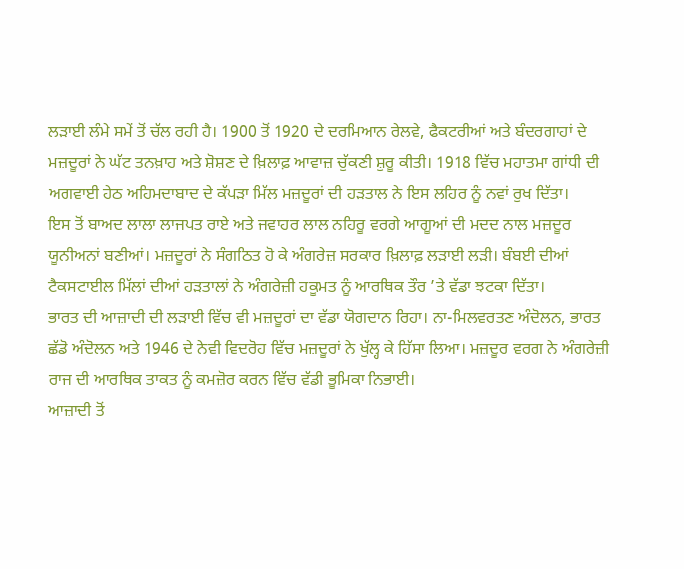ਲੜਾਈ ਲੰਮੇ ਸਮੇਂ ਤੋਂ ਚੱਲ ਰਹੀ ਹੈ। 1900 ਤੋਂ 1920 ਦੇ ਦਰਮਿਆਨ ਰੇਲਵੇ, ਫੈਕਟਰੀਆਂ ਅਤੇ ਬੰਦਰਗਾਹਾਂ ਦੇ ਮਜ਼ਦੂਰਾਂ ਨੇ ਘੱਟ ਤਨਖ਼ਾਹ ਅਤੇ ਸ਼ੋਸ਼ਣ ਦੇ ਖ਼ਿਲਾਫ਼ ਆਵਾਜ਼ ਚੁੱਕਣੀ ਸ਼ੁਰੂ ਕੀਤੀ। 1918 ਵਿੱਚ ਮਹਾਤਮਾ ਗਾਂਧੀ ਦੀ ਅਗਵਾਈ ਹੇਠ ਅਹਿਮਦਾਬਾਦ ਦੇ ਕੱਪੜਾ ਮਿੱਲ ਮਜ਼ਦੂਰਾਂ ਦੀ ਹੜਤਾਲ ਨੇ ਇਸ ਲਹਿਰ ਨੂੰ ਨਵਾਂ ਰੁਖ ਦਿੱਤਾ।
ਇਸ ਤੋਂ ਬਾਅਦ ਲਾਲਾ ਲਾਜਪਤ ਰਾਏ ਅਤੇ ਜਵਾਹਰ ਲਾਲ ਨਹਿਰੂ ਵਰਗੇ ਆਗੂਆਂ ਦੀ ਮਦਦ ਨਾਲ ਮਜ਼ਦੂਰ ਯੂਨੀਅਨਾਂ ਬਣੀਆਂ। ਮਜ਼ਦੂਰਾਂ ਨੇ ਸੰਗਠਿਤ ਹੋ ਕੇ ਅੰਗਰੇਜ਼ ਸਰਕਾਰ ਖ਼ਿਲਾਫ਼ ਲੜਾਈ ਲੜੀ। ਬੰਬਈ ਦੀਆਂ ਟੈਕਸਟਾਈਲ ਮਿੱਲਾਂ ਦੀਆਂ ਹੜਤਾਲਾਂ ਨੇ ਅੰਗਰੇਜ਼ੀ ਹਕੂਮਤ ਨੂੰ ਆਰਥਿਕ ਤੌਰ ’ਤੇ ਵੱਡਾ ਝਟਕਾ ਦਿੱਤਾ।
ਭਾਰਤ ਦੀ ਆਜ਼ਾਦੀ ਦੀ ਲੜਾਈ ਵਿੱਚ ਵੀ ਮਜ਼ਦੂਰਾਂ ਦਾ ਵੱਡਾ ਯੋਗਦਾਨ ਰਿਹਾ। ਨਾ-ਮਿਲਵਰਤਣ ਅੰਦੋਲਨ, ਭਾਰਤ ਛੱਡੋ ਅੰਦੋਲਨ ਅਤੇ 1946 ਦੇ ਨੇਵੀ ਵਿਦਰੋਹ ਵਿੱਚ ਮਜ਼ਦੂਰਾਂ ਨੇ ਖੁੱਲ੍ਹ ਕੇ ਹਿੱਸਾ ਲਿਆ। ਮਜ਼ਦੂਰ ਵਰਗ ਨੇ ਅੰਗਰੇਜ਼ੀ ਰਾਜ ਦੀ ਆਰਥਿਕ ਤਾਕਤ ਨੂੰ ਕਮਜ਼ੋਰ ਕਰਨ ਵਿੱਚ ਵੱਡੀ ਭੂਮਿਕਾ ਨਿਭਾਈ।
ਆਜ਼ਾਦੀ ਤੋਂ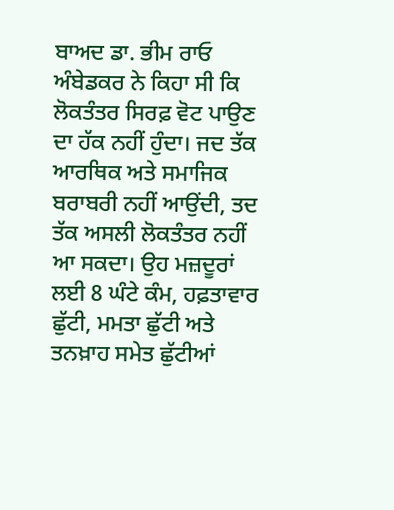ਬਾਅਦ ਡਾ. ਭੀਮ ਰਾਓ ਅੰਬੇਡਕਰ ਨੇ ਕਿਹਾ ਸੀ ਕਿ ਲੋਕਤੰਤਰ ਸਿਰਫ਼ ਵੋਟ ਪਾਉਣ ਦਾ ਹੱਕ ਨਹੀਂ ਹੁੰਦਾ। ਜਦ ਤੱਕ ਆਰਥਿਕ ਅਤੇ ਸਮਾਜਿਕ ਬਰਾਬਰੀ ਨਹੀਂ ਆਉਂਦੀ, ਤਦ ਤੱਕ ਅਸਲੀ ਲੋਕਤੰਤਰ ਨਹੀਂ ਆ ਸਕਦਾ। ਉਹ ਮਜ਼ਦੂਰਾਂ ਲਈ 8 ਘੰਟੇ ਕੰਮ, ਹਫ਼ਤਾਵਾਰ ਛੁੱਟੀ, ਮਮਤਾ ਛੁੱਟੀ ਅਤੇ ਤਨਖ਼ਾਹ ਸਮੇਤ ਛੁੱਟੀਆਂ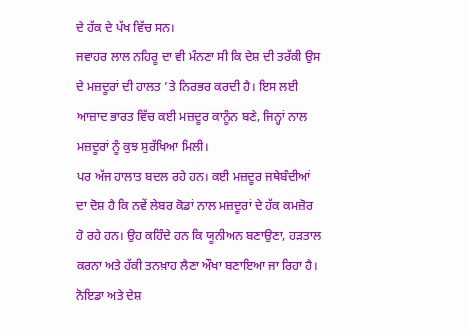ਦੇ ਹੱਕ ਦੇ ਪੱਖ ਵਿੱਚ ਸਨ।
ਜਵਾਹਰ ਲਾਲ ਨਹਿਰੂ ਦਾ ਵੀ ਮੰਨਣਾ ਸੀ ਕਿ ਦੇਸ਼ ਦੀ ਤਰੱਕੀ ਉਸ ਦੇ ਮਜ਼ਦੂਰਾਂ ਦੀ ਹਾਲਤ ’ਤੇ ਨਿਰਭਰ ਕਰਦੀ ਹੈ। ਇਸ ਲਈ ਆਜ਼ਾਦ ਭਾਰਤ ਵਿੱਚ ਕਈ ਮਜ਼ਦੂਰ ਕਾਨੂੰਨ ਬਣੇ, ਜਿਨ੍ਹਾਂ ਨਾਲ ਮਜ਼ਦੂਰਾਂ ਨੂੰ ਕੁਝ ਸੁਰੱਖਿਆ ਮਿਲੀ।
ਪਰ ਅੱਜ ਹਾਲਾਤ ਬਦਲ ਰਹੇ ਹਨ। ਕਈ ਮਜ਼ਦੂਰ ਜਥੇਬੰਦੀਆਂ ਦਾ ਦੋਸ਼ ਹੈ ਕਿ ਨਵੇਂ ਲੇਬਰ ਕੋਡਾਂ ਨਾਲ ਮਜ਼ਦੂਰਾਂ ਦੇ ਹੱਕ ਕਮਜ਼ੋਰ ਹੋ ਰਹੇ ਹਨ। ਉਹ ਕਹਿੰਦੇ ਹਨ ਕਿ ਯੂਨੀਅਨ ਬਣਾਉਣਾ, ਹੜਤਾਲ ਕਰਨਾ ਅਤੇ ਹੱਕੀ ਤਨਖ਼ਾਹ ਲੈਣਾ ਔਖਾ ਬਣਾਇਆ ਜਾ ਰਿਹਾ ਹੈ।
ਨੋਇਡਾ ਅਤੇ ਦੇਸ਼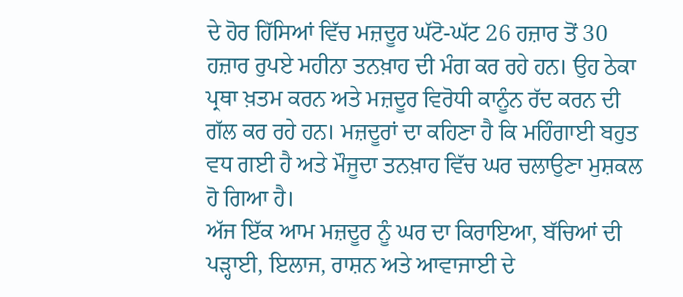ਦੇ ਹੋਰ ਹਿੱਸਿਆਂ ਵਿੱਚ ਮਜ਼ਦੂਰ ਘੱਟੋ-ਘੱਟ 26 ਹਜ਼ਾਰ ਤੋਂ 30 ਹਜ਼ਾਰ ਰੁਪਏ ਮਹੀਨਾ ਤਨਖ਼ਾਹ ਦੀ ਮੰਗ ਕਰ ਰਹੇ ਹਨ। ਉਹ ਠੇਕਾ ਪ੍ਰਥਾ ਖ਼ਤਮ ਕਰਨ ਅਤੇ ਮਜ਼ਦੂਰ ਵਿਰੋਧੀ ਕਾਨੂੰਨ ਰੱਦ ਕਰਨ ਦੀ ਗੱਲ ਕਰ ਰਹੇ ਹਨ। ਮਜ਼ਦੂਰਾਂ ਦਾ ਕਹਿਣਾ ਹੈ ਕਿ ਮਹਿੰਗਾਈ ਬਹੁਤ ਵਧ ਗਈ ਹੈ ਅਤੇ ਮੌਜੂਦਾ ਤਨਖ਼ਾਹ ਵਿੱਚ ਘਰ ਚਲਾਉਣਾ ਮੁਸ਼ਕਲ ਹੋ ਗਿਆ ਹੈ।
ਅੱਜ ਇੱਕ ਆਮ ਮਜ਼ਦੂਰ ਨੂੰ ਘਰ ਦਾ ਕਿਰਾਇਆ, ਬੱਚਿਆਂ ਦੀ ਪੜ੍ਹਾਈ, ਇਲਾਜ, ਰਾਸ਼ਨ ਅਤੇ ਆਵਾਜਾਈ ਦੇ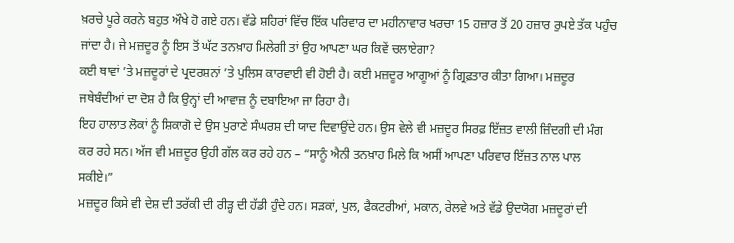ਖ਼ਰਚੇ ਪੂਰੇ ਕਰਨੇ ਬਹੁਤ ਔਖੇ ਹੋ ਗਏ ਹਨ। ਵੱਡੇ ਸ਼ਹਿਰਾਂ ਵਿੱਚ ਇੱਕ ਪਰਿਵਾਰ ਦਾ ਮਹੀਨਾਵਾਰ ਖਰਚਾ 15 ਹਜ਼ਾਰ ਤੋਂ 20 ਹਜ਼ਾਰ ਰੁਪਏ ਤੱਕ ਪਹੁੰਚ ਜਾਂਦਾ ਹੈ। ਜੇ ਮਜ਼ਦੂਰ ਨੂੰ ਇਸ ਤੋਂ ਘੱਟ ਤਨਖ਼ਾਹ ਮਿਲੇਗੀ ਤਾਂ ਉਹ ਆਪਣਾ ਘਰ ਕਿਵੇਂ ਚਲਾਏਗਾ?
ਕਈ ਥਾਵਾਂ ’ਤੇ ਮਜ਼ਦੂਰਾਂ ਦੇ ਪ੍ਰਦਰਸ਼ਨਾਂ ’ਤੇ ਪੁਲਿਸ ਕਾਰਵਾਈ ਵੀ ਹੋਈ ਹੈ। ਕਈ ਮਜ਼ਦੂਰ ਆਗੂਆਂ ਨੂੰ ਗ੍ਰਿਫ਼ਤਾਰ ਕੀਤਾ ਗਿਆ। ਮਜ਼ਦੂਰ ਜਥੇਬੰਦੀਆਂ ਦਾ ਦੋਸ਼ ਹੈ ਕਿ ਉਨ੍ਹਾਂ ਦੀ ਆਵਾਜ਼ ਨੂੰ ਦਬਾਇਆ ਜਾ ਰਿਹਾ ਹੈ।
ਇਹ ਹਾਲਾਤ ਲੋਕਾਂ ਨੂੰ ਸ਼ਿਕਾਗੋ ਦੇ ਉਸ ਪੁਰਾਣੇ ਸੰਘਰਸ਼ ਦੀ ਯਾਦ ਦਿਵਾਉਂਦੇ ਹਨ। ਉਸ ਵੇਲੇ ਵੀ ਮਜ਼ਦੂਰ ਸਿਰਫ਼ ਇੱਜ਼ਤ ਵਾਲੀ ਜ਼ਿੰਦਗੀ ਦੀ ਮੰਗ ਕਰ ਰਹੇ ਸਨ। ਅੱਜ ਵੀ ਮਜ਼ਦੂਰ ਉਹੀ ਗੱਲ ਕਰ ਰਹੇ ਹਨ – “ਸਾਨੂੰ ਐਨੀ ਤਨਖ਼ਾਹ ਮਿਲੇ ਕਿ ਅਸੀਂ ਆਪਣਾ ਪਰਿਵਾਰ ਇੱਜ਼ਤ ਨਾਲ ਪਾਲ ਸਕੀਏ।”
ਮਜ਼ਦੂਰ ਕਿਸੇ ਵੀ ਦੇਸ਼ ਦੀ ਤਰੱਕੀ ਦੀ ਰੀੜ੍ਹ ਦੀ ਹੱਡੀ ਹੁੰਦੇ ਹਨ। ਸੜਕਾਂ, ਪੁਲ, ਫੈਕਟਰੀਆਂ, ਮਕਾਨ, ਰੇਲਵੇ ਅਤੇ ਵੱਡੇ ਉਦਯੋਗ ਮਜ਼ਦੂਰਾਂ ਦੀ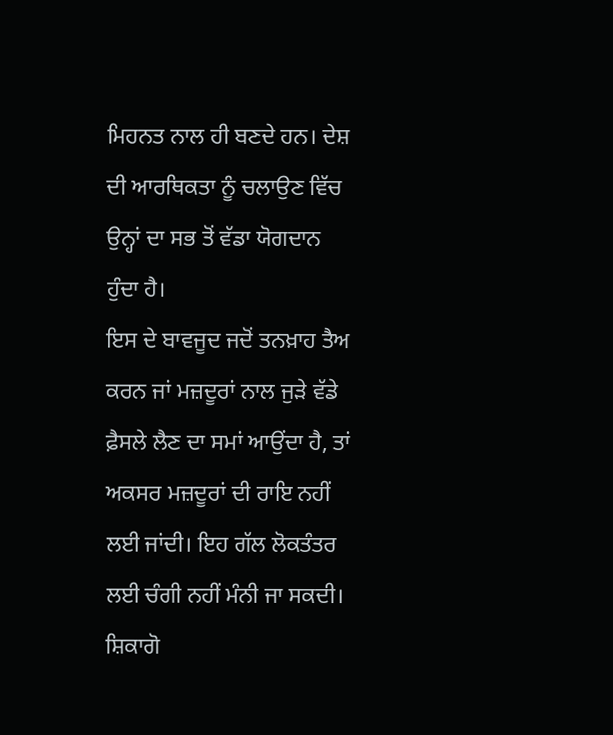ਮਿਹਨਤ ਨਾਲ ਹੀ ਬਣਦੇ ਹਨ। ਦੇਸ਼ ਦੀ ਆਰਥਿਕਤਾ ਨੂੰ ਚਲਾਉਣ ਵਿੱਚ ਉਨ੍ਹਾਂ ਦਾ ਸਭ ਤੋਂ ਵੱਡਾ ਯੋਗਦਾਨ ਹੁੰਦਾ ਹੈ।
ਇਸ ਦੇ ਬਾਵਜੂਦ ਜਦੋਂ ਤਨਖ਼ਾਹ ਤੈਅ ਕਰਨ ਜਾਂ ਮਜ਼ਦੂਰਾਂ ਨਾਲ ਜੁੜੇ ਵੱਡੇ ਫ਼ੈਸਲੇ ਲੈਣ ਦਾ ਸਮਾਂ ਆਉਂਦਾ ਹੈ, ਤਾਂ ਅਕਸਰ ਮਜ਼ਦੂਰਾਂ ਦੀ ਰਾਇ ਨਹੀਂ ਲਈ ਜਾਂਦੀ। ਇਹ ਗੱਲ ਲੋਕਤੰਤਰ ਲਈ ਚੰਗੀ ਨਹੀਂ ਮੰਨੀ ਜਾ ਸਕਦੀ।
ਸ਼ਿਕਾਗੋ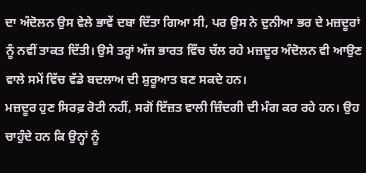ਦਾ ਅੰਦੋਲਨ ਉਸ ਵੇਲੇ ਭਾਵੇਂ ਦਬਾ ਦਿੱਤਾ ਗਿਆ ਸੀ, ਪਰ ਉਸ ਨੇ ਦੁਨੀਆ ਭਰ ਦੇ ਮਜ਼ਦੂਰਾਂ ਨੂੰ ਨਵੀਂ ਤਾਕਤ ਦਿੱਤੀ। ਉਸੇ ਤਰ੍ਹਾਂ ਅੱਜ ਭਾਰਤ ਵਿੱਚ ਚੱਲ ਰਹੇ ਮਜ਼ਦੂਰ ਅੰਦੋਲਨ ਵੀ ਆਉਣ ਵਾਲੇ ਸਮੇਂ ਵਿੱਚ ਵੱਡੇ ਬਦਲਾਅ ਦੀ ਸ਼ੁਰੂਆਤ ਬਣ ਸਕਦੇ ਹਨ।
ਮਜ਼ਦੂਰ ਹੁਣ ਸਿਰਫ਼ ਰੋਟੀ ਨਹੀਂ, ਸਗੋਂ ਇੱਜ਼ਤ ਵਾਲੀ ਜ਼ਿੰਦਗੀ ਦੀ ਮੰਗ ਕਰ ਰਹੇ ਹਨ। ਉਹ ਚਾਹੁੰਦੇ ਹਨ ਕਿ ਉਨ੍ਹਾਂ ਨੂੰ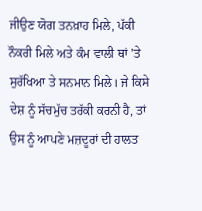ਜੀਉਣ ਯੋਗ ਤਨਖ਼ਾਹ ਮਿਲੇ, ਪੱਕੀ ਨੌਕਰੀ ਮਿਲੇ ਅਤੇ ਕੰਮ ਵਾਲੀ ਥਾਂ ’ਤੇ ਸੁਰੱਖਿਆ ਤੇ ਸਨਮਾਨ ਮਿਲੇ। ਜੇ ਕਿਸੇ ਦੇਸ਼ ਨੂੰ ਸੱਚਮੁੱਚ ਤਰੱਕੀ ਕਰਨੀ ਹੈ, ਤਾਂ ਉਸ ਨੂੰ ਆਪਣੇ ਮਜ਼ਦੂਰਾਂ ਦੀ ਹਾਲਤ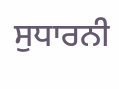ਸੁਧਾਰਨੀ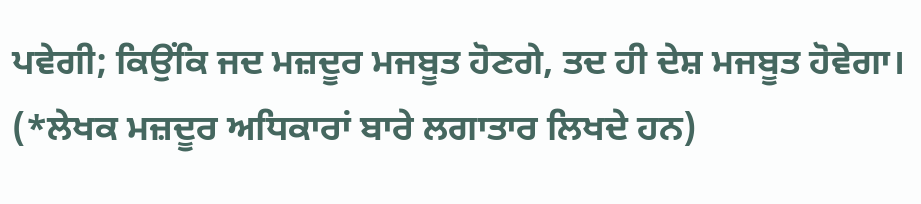ਪਵੇਗੀ; ਕਿਉਂਕਿ ਜਦ ਮਜ਼ਦੂਰ ਮਜਬੂਤ ਹੋਣਗੇ, ਤਦ ਹੀ ਦੇਸ਼ ਮਜਬੂਤ ਹੋਵੇਗਾ।
(*ਲੇਖਕ ਮਜ਼ਦੂਰ ਅਧਿਕਾਰਾਂ ਬਾਰੇ ਲਗਾਤਾਰ ਲਿਖਦੇ ਹਨ)